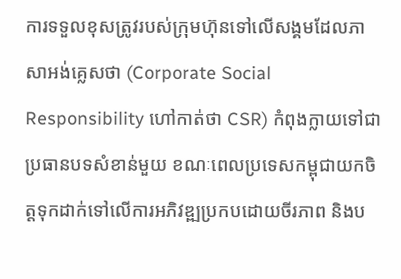ការទទួលខុសត្រូវរបស់ក្រុមហ៊ុនទៅលើសង្គមដែលភាសាអង់គ្លេសថា (Corporate Social Responsibility ហៅកាត់ថា CSR) កំពុងក្លាយទៅជាប្រធានបទសំខាន់មួយ ខណៈពេលប្រទេសកម្ពុជាយកចិត្តទុកដាក់ទៅលើការអភិវឌ្ឍប្រកបដោយចីរភាព និងប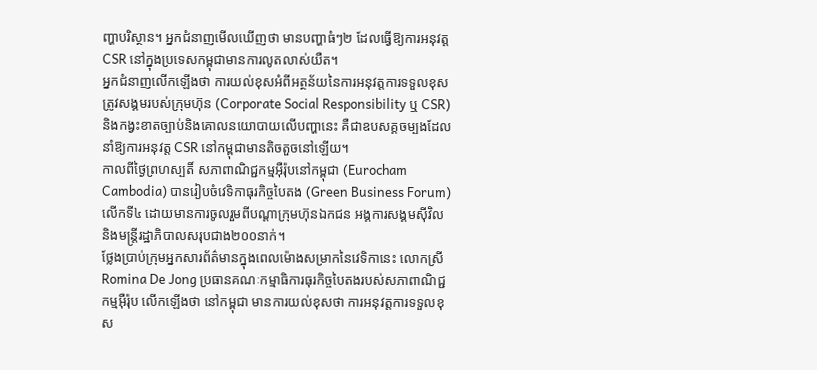ញ្ហាបរិស្ថាន។ អ្នកជំនាញមើលឃើញថា មានបញ្ហាធំៗ២ ដែលធ្វើឱ្យការអនុវត្ត CSR នៅក្នុងប្រទេសកម្ពុជាមានការលូតលាស់យឺត។
អ្នកជំនាញលើកឡើងថា ការយល់ខុសអំពីអត្ថន័យនៃការអនុវត្តការទទួលខុសត្រូវសង្គមរបស់ក្រុមហ៊ុន (Corporate Social Responsibility ឬ CSR) និងកង្វះខាតច្បាប់និងគោលនយោបាយលើបញ្ហានេះ គឺជាឧបសគ្គចម្បងដែលនាំឱ្យការអនុវត្ត CSR នៅកម្ពុជាមានតិចតួចនៅឡើយ។
កាលពីថ្ងៃព្រហស្បតិ៍ សភាពាណិជ្ជកម្មអ៊ឺរ៉ុបនៅកម្ពុជា (Eurocham Cambodia) បានរៀបចំវេទិកាធុរកិច្ចបៃតង (Green Business Forum) លើកទី៤ ដោយមានការចូលរួមពីបណ្ដាក្រុមហ៊ុនឯកជន អង្គការសង្គមស៊ីវិល និងមន្ត្រីរដ្ឋាភិបាលសរុបជាង២០០នាក់។
ថ្លែងប្រាប់ក្រុមអ្នកសារព័ត៌មានក្នុងពេលម៉ោងសម្រាកនៃវេទិកានេះ លោកស្រី Romina De Jong ប្រធានគណៈកម្មាធិការធុរកិច្ចបៃតងរបស់សភាពាណិជ្ជកម្មអ៊ឺរ៉ុប លើកឡើងថា នៅកម្ពុជា មានការយល់ខុសថា ការអនុវត្តការទទួលខុស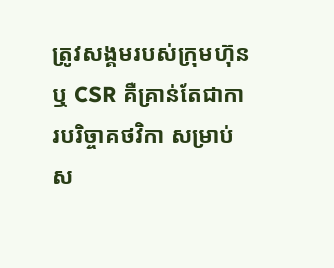ត្រូវសង្គមរបស់ក្រុមហ៊ុន ឬ CSR គឺគ្រាន់តែជាការបរិច្ចាគថវិកា សម្រាប់ស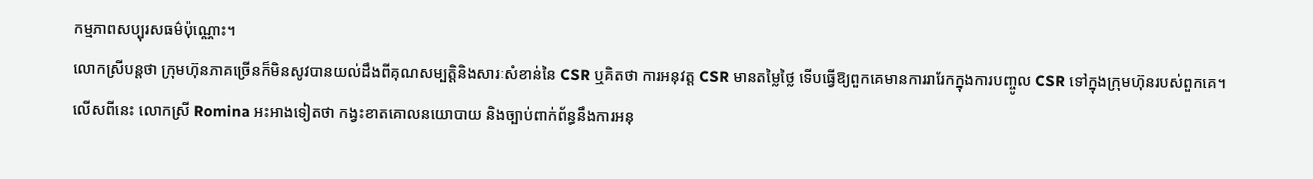កម្មភាពសប្បុរសធម៌ប៉ុណ្ណោះ។
លោកស្រីបន្តថា ក្រុមហ៊ុនភាគច្រើនក៏មិនសូវបានយល់ដឹងពីគុណសម្បត្តិនិងសារៈសំខាន់នៃ CSR ឬគិតថា ការអនុវត្ត CSR មានតម្លៃថ្លៃ ទើបធ្វើឱ្យពួកគេមានការរារែកក្នុងការបញ្ចូល CSR ទៅក្នុងក្រុមហ៊ុនរបស់ពួកគេ។
លើសពីនេះ លោកស្រី Romina អះអាងទៀតថា កង្វះខាតគោលនយោបាយ និងច្បាប់ពាក់ព័ន្ធនឹងការអនុ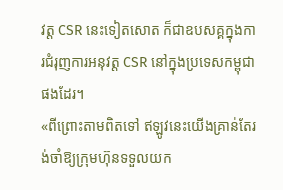វត្ត CSR នេះទៀតសោត ក៏ជាឧបសគ្គក្នុងការជំរុញការអនុវត្ត CSR នៅក្នុងប្រទេសកម្ពុជាផងដែរ។
«ពីព្រោះតាមពិតទៅ ឥឡូវនេះយើងគ្រាន់តែរង់ចាំឱ្យក្រុមហ៊ុនទទួលយក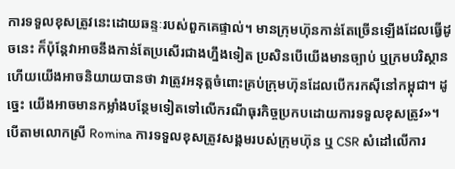ការទទួលខុសត្រូវនេះដោយឆន្ទៈរបស់ពួកគេផ្ទាល់។ មានក្រុមហ៊ុនកាន់តែច្រើនឡើងដែលធ្វើដូចនេះ ក៏ប៉ុន្តែវាអាចនឹងកាន់តែប្រសើរជាងហ្នឹងទៀត ប្រសិនបើយើងមានច្បាប់ ឬក្រមបរិស្ថាន ហើយយើងអាចនិយាយបានថា វាត្រូវអនុត្តចំពោះគ្រប់ក្រុមហ៊ុនដែលបើករកស៊ីនៅកម្ពុជា។ ដូច្នេះ យើងអាចមានកម្លាំងបន្ថែមទៀតទៅលើករណីធុរកិច្ចប្រកបដោយការទទួលខុសត្រូវ»។
បើតាមលោកស្រី Romina ការទទួលខុសត្រូវសង្គមរបស់ក្រុមហ៊ុន ឬ CSR សំដៅលើការ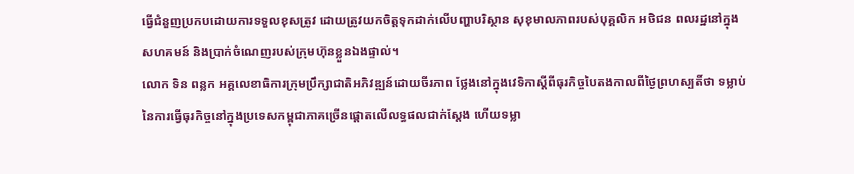ធ្វើជំនួញប្រកបដោយការទទួលខុសត្រូវ ដោយត្រូវយកចិត្តទុកដាក់លើបញ្ហាបរិស្ថាន សុខុមាលភាពរបស់បុគ្គលិក អថិជន ពលរដ្ឋនៅក្នុងសហគមន៍ និងប្រាក់ចំណេញរបស់ក្រុមហ៊ុនខ្លួនឯងផ្ទាល់។
លោក ទិន ពន្លក អគ្គលេខាធិការក្រុមប្រឹក្សាជាតិអភិវឌ្ឍន៍ដោយចីរភាព ថ្លែងនៅក្នុងវេទិកាស្ដីពីធុរកិច្ចបៃតងកាលពីថ្ងៃព្រហស្បតិ៍ថា ទម្លាប់នៃការធ្វើធុរកិច្ចនៅក្នុងប្រទេសកម្ពុជាភាគច្រើនផ្ដោតលើលទ្ធផលជាក់ស្ដែង ហើយទម្លា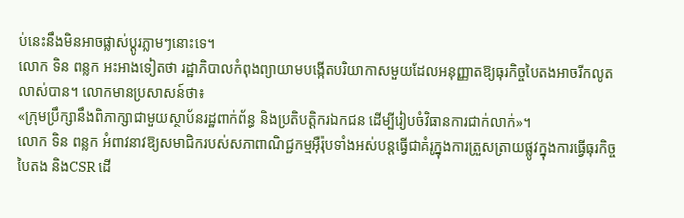ប់នេះនឹងមិនអាចផ្លាស់ប្ដូរភ្លាមៗនោះទេ។
លោក ទិន ពន្លក អះអាងទៀតថា រដ្ឋាភិបាលកំពុងព្យាយាមបង្កើតបរិយាកាសមួយដែលអនុញ្ញាតឱ្យធុរកិច្ចបៃតងអាចរីកលូតលាស់បាន។ លោកមានប្រសាសន៍ថា៖
«ក្រុមប្រឹក្សានឹងពិភាក្សាជាមួយស្ថាប័នរដ្ឋពាក់ព័ន្ធ និងប្រតិបត្តិករឯកជន ដើម្បីរៀបចំវិធានការជាក់លាក់»។
លោក ទិន ពន្លក អំពាវនាវឱ្យសមាជិករបស់សភាពាណិជ្ជកម្មអ៊ឺរ៉ុបទាំងអស់បន្តធ្វើជាគំរូក្នុងការត្រួសត្រាយផ្លូវក្នុងការធ្វើធុរកិច្ចបៃតង និងCSR ដើ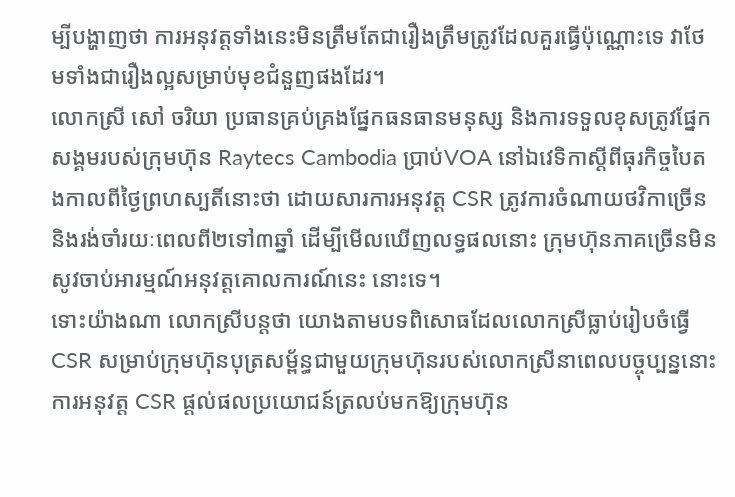ម្បីបង្ហាញថា ការអនុវត្តទាំងនេះមិនត្រឹមតែជារឿងត្រឹមត្រូវដែលគួរធ្វើប៉ុណ្ណោះទេ វាថែមទាំងជារឿងល្អសម្រាប់មុខជំនួញផងដែរ។
លោកស្រី សៅ ចរិយា ប្រធានគ្រប់គ្រងផ្នែកធនធានមនុស្ស និងការទទួលខុសត្រូវផ្នែកសង្គមរបស់ក្រុមហ៊ុន Raytecs Cambodia ប្រាប់VOA នៅឯវេទិកាស្ដីពីធុរកិច្ចបៃតងកាលពីថ្ងៃព្រហស្បតិ៍នោះថា ដោយសារការអនុវត្ត CSR ត្រូវការចំណាយថវិកាច្រើន និងរង់ចាំរយៈពេលពី២ទៅ៣ឆ្នាំ ដើម្បីមើលឃើញលទ្ធផលនោះ ក្រុមហ៊ុនភាគច្រើនមិនសូវចាប់អារម្មណ៍អនុវត្តគោលការណ៍នេះ នោះទេ។
ទោះយ៉ាងណា លោកស្រីបន្តថា យោងតាមបទពិសោធដែលលោកស្រីធ្លាប់រៀបចំធ្វើ CSR សម្រាប់ក្រុមហ៊ុនបុត្រសម្ព័ន្ធជាមួយក្រុមហ៊ុនរបស់លោកស្រីនាពេលបច្ចុប្បន្ននោះ ការអនុវត្ត CSR ផ្ដល់ផលប្រយោជន៍ត្រលប់មកឱ្យក្រុមហ៊ុន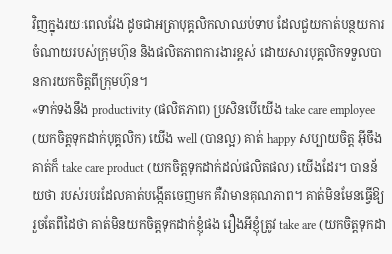វិញក្នុងរយៈពេលវែង ដូចជាអត្រាបុគ្គលិកលាឈប់ទាប ដែលជួយកាត់បន្ថយការចំណាយរបស់ក្រុមហ៊ុន និងផលិតភាពការងារខ្ពស់ ដោយសារបុគ្គលិកទទួលបានការយកចិត្តពីក្រុមហ៊ុន។
«ទាក់ទងនឹង productivity (ផលិតភាព) ប្រសិនបើយើង take care employee (យកចិត្តទុកដាក់បុគ្គលិក) យើង well (បានល្អ) គាត់ happy សប្បាយចិត្ត អ៊ីចឹងគាត់ក៏ take care product (យកចិត្តទុកដាក់ដល់ផលិតផល) យើងដែរ។ បានន័យថា របស់របរដែលគាត់បង្កើតចេញមក គឺវាមានគុណភាព។ គាត់មិនមែនធ្វើឱ្យរួចតែពីដៃថា គាត់មិនយកចិត្តទុកដាក់ខ្ញុំផង រឿងអីខ្ញុំត្រូវ take are (យកចិត្តទុកដា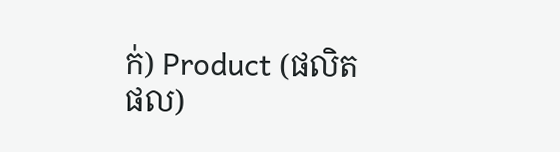ក់) Product (ផលិតផល)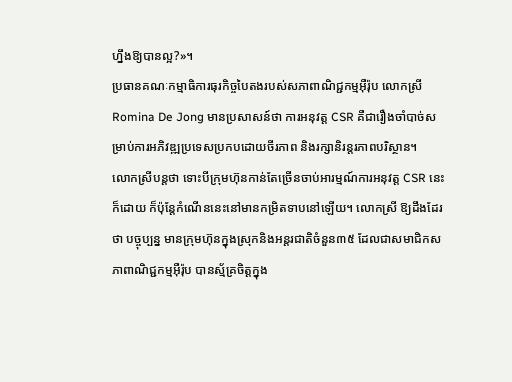ហ្នឹងឱ្យបានល្អ?»។
ប្រធានគណៈកម្មាធិការធុរកិច្ចបៃតងរបស់សភាពាណិជ្ជកម្មអ៊ឺរ៉ុប លោកស្រី Romina De Jong មានប្រសាសន៍ថា ការអនុវត្ត CSR គឺជារឿងចាំបាច់សម្រាប់ការអភិវឌ្ឍប្រទេសប្រកបដោយចីរភាព និងរក្សានិរន្តរភាពបរិស្ថាន។
លោកស្រីបន្តថា ទោះបីក្រុមហ៊ុនកាន់តែច្រើនចាប់អារម្មណ៍ការអនុវត្ត CSR នេះក៏ដោយ ក៏ប៉ុន្តែកំណើននេះនៅមានកម្រិតទាបនៅឡើយ។ លោកស្រី ឱ្យដឹងដែរថា បច្ចុប្បន្ន មានក្រុមហ៊ុនក្នុងស្រុកនិងអន្តរជាតិចំនួន៣៥ ដែលជាសមាជិកសភាពាណិជ្ជកម្មអ៊ឺរ៉ុប បានស្ម័គ្រចិត្តក្នុង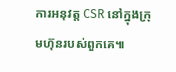ការអនុវត្ត CSR នៅក្នុងក្រុមហ៊ុនរបស់ពួកគេ៕